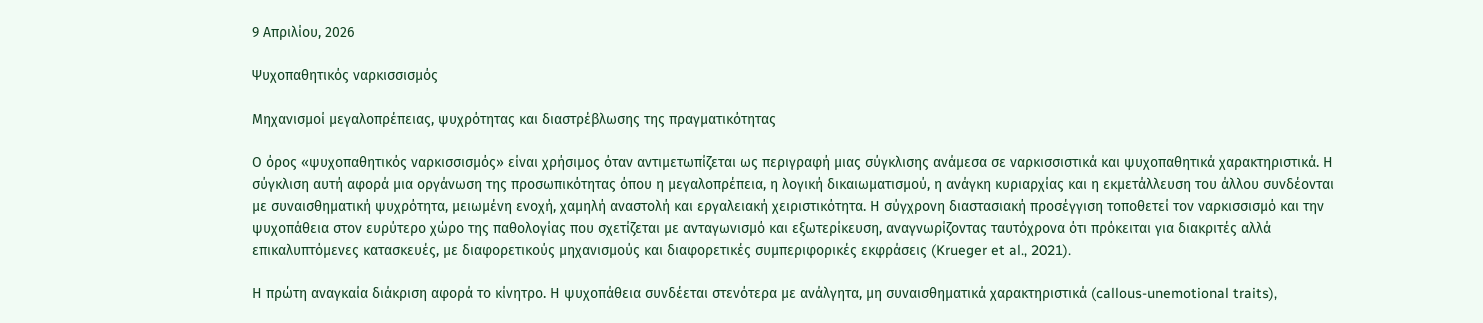9 Απριλίου, 2026

Ψυχοπαθητικός ναρκισσισμός

Mηχανισμοί μεγαλοπρέπειας, ψυχρότητας και διαστρέβλωσης της πραγματικότητας

Ο όρος «ψυχοπαθητικός ναρκισσισμός» είναι χρήσιμος όταν αντιμετωπίζεται ως περιγραφή μιας σύγκλισης ανάμεσα σε ναρκισσιστικά και ψυχοπαθητικά χαρακτηριστικά. Η σύγκλιση αυτή αφορά μια οργάνωση της προσωπικότητας όπου η μεγαλοπρέπεια, η λογική δικαιωματισμού, η ανάγκη κυριαρχίας και η εκμετάλλευση του άλλου συνδέονται με συναισθηματική ψυχρότητα, μειωμένη ενοχή, χαμηλή αναστολή και εργαλειακή χειριστικότητα. Η σύγχρονη διαστασιακή προσέγγιση τοποθετεί τον ναρκισσισμό και την ψυχοπάθεια στον ευρύτερο χώρο της παθολογίας που σχετίζεται με ανταγωνισμό και εξωτερίκευση, αναγνωρίζοντας ταυτόχρονα ότι πρόκειται για διακριτές αλλά επικαλυπτόμενες κατασκευές, με διαφορετικούς μηχανισμούς και διαφορετικές συμπεριφορικές εκφράσεις (Krueger et al., 2021).

Η πρώτη αναγκαία διάκριση αφορά το κίνητρο. Η ψυχοπάθεια συνδέεται στενότερα με ανάλγητα, μη συναισθηματικά χαρακτηριστικά (callous-unemotional traits),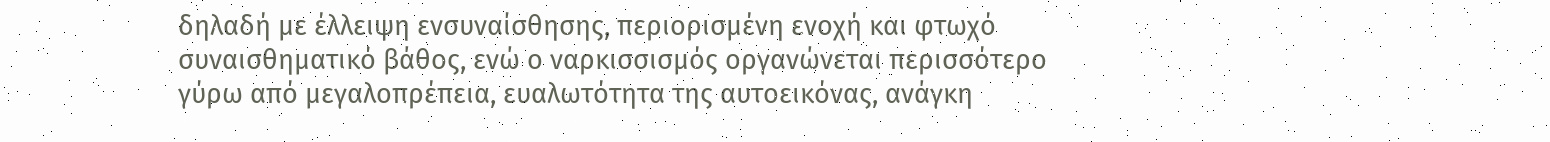δηλαδή με έλλειψη ενσυναίσθησης, περιορισμένη ενοχή και φτωχό συναισθηματικό βάθος, ενώ ο ναρκισσισμός οργανώνεται περισσότερο γύρω από μεγαλοπρέπεια, ευαλωτότητα της αυτοεικόνας, ανάγκη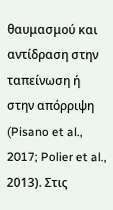θαυμασμού και αντίδραση στην ταπείνωση ή στην απόρριψη (Pisano et al., 2017; Polier et al., 2013). Στις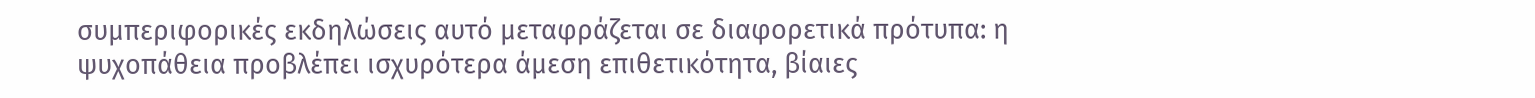συμπεριφορικές εκδηλώσεις αυτό μεταφράζεται σε διαφορετικά πρότυπα: η ψυχοπάθεια προβλέπει ισχυρότερα άμεση επιθετικότητα, βίαιες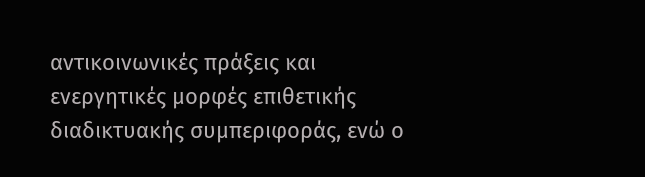αντικοινωνικές πράξεις και ενεργητικές μορφές επιθετικής διαδικτυακής συμπεριφοράς, ενώ ο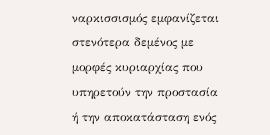ναρκισσισμός εμφανίζεται στενότερα δεμένος με μορφές κυριαρχίας που υπηρετούν την προστασία ή την αποκατάσταση ενός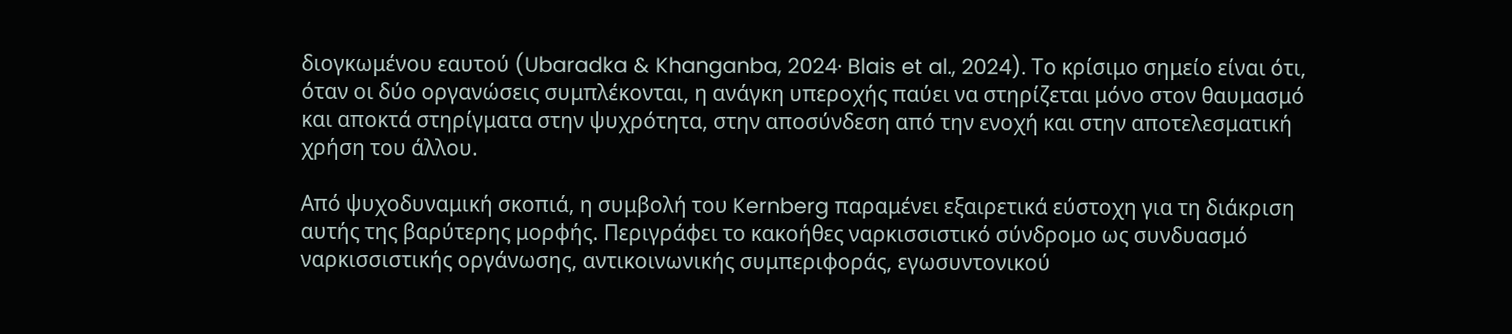διογκωμένου εαυτού (Ubaradka & Khanganba, 2024· Blais et al., 2024). Το κρίσιμο σημείο είναι ότι, όταν οι δύο οργανώσεις συμπλέκονται, η ανάγκη υπεροχής παύει να στηρίζεται μόνο στον θαυμασμό και αποκτά στηρίγματα στην ψυχρότητα, στην αποσύνδεση από την ενοχή και στην αποτελεσματική χρήση του άλλου.

Από ψυχοδυναμική σκοπιά, η συμβολή του Kernberg παραμένει εξαιρετικά εύστοχη για τη διάκριση αυτής της βαρύτερης μορφής. Περιγράφει το κακοήθες ναρκισσιστικό σύνδρομο ως συνδυασμό ναρκισσιστικής οργάνωσης, αντικοινωνικής συμπεριφοράς, εγωσυντονικού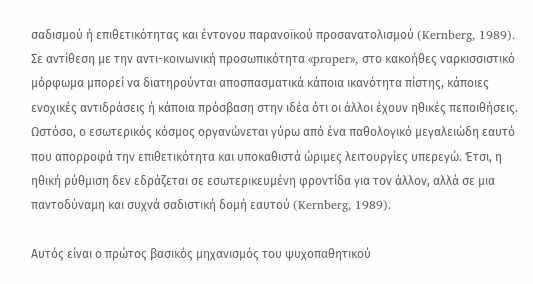σαδισμού ή επιθετικότητας και έντονου παρανοϊκού προσανατολισμού (Kernberg, 1989). Σε αντίθεση με την αντι-κοινωνική προσωπικότητα «proper», στο κακοήθες ναρκισσιστικό μόρφωμα μπορεί να διατηρούνται αποσπασματικά κάποια ικανότητα πίστης, κάποιες ενοχικές αντιδράσεις ή κάποια πρόσβαση στην ιδέα ότι οι άλλοι έχουν ηθικές πεποιθήσεις. Ωστόσο, ο εσωτερικός κόσμος οργανώνεται γύρω από ένα παθολογικό μεγαλειώδη εαυτό που απορροφά την επιθετικότητα και υποκαθιστά ώριμες λειτουργίες υπερεγώ. Έτσι, η ηθική ρύθμιση δεν εδράζεται σε εσωτερικευμένη φροντίδα για τον άλλον, αλλά σε μια παντοδύναμη και συχνά σαδιστική δομή εαυτού (Kernberg, 1989).

Αυτός είναι ο πρώτος βασικός μηχανισμός του ψυχοπαθητικού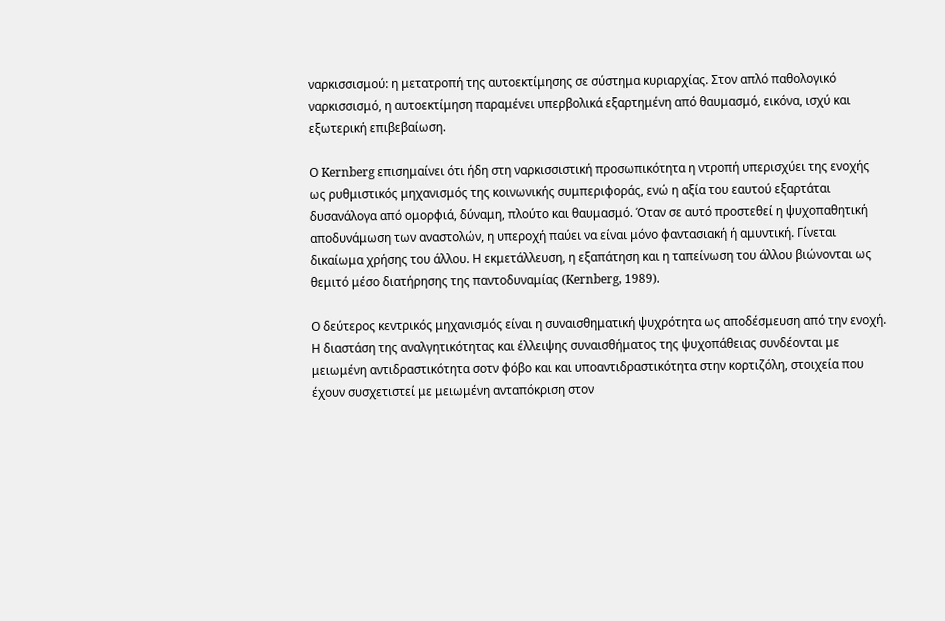ναρκισσισμού: η μετατροπή της αυτοεκτίμησης σε σύστημα κυριαρχίας. Στον απλό παθολογικό ναρκισσισμό, η αυτοεκτίμηση παραμένει υπερβολικά εξαρτημένη από θαυμασμό, εικόνα, ισχύ και εξωτερική επιβεβαίωση.

Ο Kernberg επισημαίνει ότι ήδη στη ναρκισσιστική προσωπικότητα η ντροπή υπερισχύει της ενοχής ως ρυθμιστικός μηχανισμός της κοινωνικής συμπεριφοράς, ενώ η αξία του εαυτού εξαρτάται δυσανάλογα από ομορφιά, δύναμη, πλούτο και θαυμασμό. Όταν σε αυτό προστεθεί η ψυχοπαθητική αποδυνάμωση των αναστολών, η υπεροχή παύει να είναι μόνο φαντασιακή ή αμυντική. Γίνεται δικαίωμα χρήσης του άλλου. Η εκμετάλλευση, η εξαπάτηση και η ταπείνωση του άλλου βιώνονται ως θεμιτό μέσο διατήρησης της παντοδυναμίας (Kernberg, 1989).

Ο δεύτερος κεντρικός μηχανισμός είναι η συναισθηματική ψυχρότητα ως αποδέσμευση από την ενοχή. Η διαστάση της αναλγητικότητας και έλλειψης συναισθήματος της ψυχοπάθειας συνδέονται με μειωμένη αντιδραστικότητα σοτν φόβο και και υποαντιδραστικότητα στην κορτιζόλη, στοιχεία που έχουν συσχετιστεί με μειωμένη ανταπόκριση στον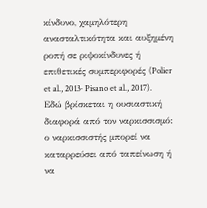κίνδυνο, χαμηλότερη ανασταλτικότητα και αυξημένη ροπή σε ριψοκίνδυνες ή επιθετικές συμπεριφορές (Polier et al., 2013· Pisano et al., 2017). Εδώ βρίσκεται η ουσιαστική διαφορά από τον ναρκισσισμό: ο ναρκισσιστής μπορεί να καταρρεύσει από ταπείνωση ή να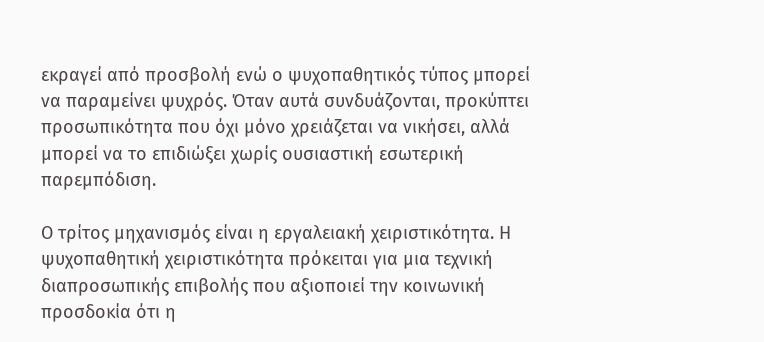εκραγεί από προσβολή ενώ ο ψυχοπαθητικός τύπος μπορεί να παραμείνει ψυχρός. Όταν αυτά συνδυάζονται, προκύπτει προσωπικότητα που όχι μόνο χρειάζεται να νικήσει, αλλά μπορεί να το επιδιώξει χωρίς ουσιαστική εσωτερική παρεμπόδιση.

Ο τρίτος μηχανισμός είναι η εργαλειακή χειριστικότητα. Η ψυχοπαθητική χειριστικότητα πρόκειται για μια τεχνική διαπροσωπικής επιβολής που αξιοποιεί την κοινωνική προσδοκία ότι η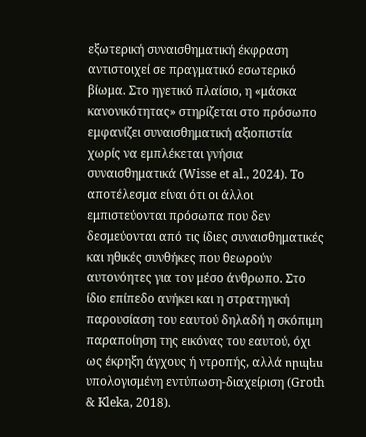εξωτερική συναισθηματική έκφραση αντιστοιχεί σε πραγματικό εσωτερικό βίωμα. Στο ηγετικό πλαίσιο, η «μάσκα κανονικότητας» στηρίζεται στο πρόσωπο εμφανίζει συναισθηματική αξιοπιστία χωρίς να εμπλέκεται γνήσια συναισθηματικά (Wisse et al., 2024). Το αποτέλεσμα είναι ότι οι άλλοι εμπιστεύονται πρόσωπα που δεν δεσμεύονται από τις ίδιες συναισθηματικές και ηθικές συνθήκες που θεωρούν αυτονόητες για τον μέσο άνθρωπο. Στο ίδιο επίπεδο ανήκει και η στρατηγική παρουσίαση του εαυτού δηλαδή η σκόπιμη παραποίηση της εικόνας του εαυτού, όχι ως έκρηξη άγχους ή ντροπής, αλλά որպես υπολογισμένη εντύπωση-διαχείριση (Groth & Kleka, 2018).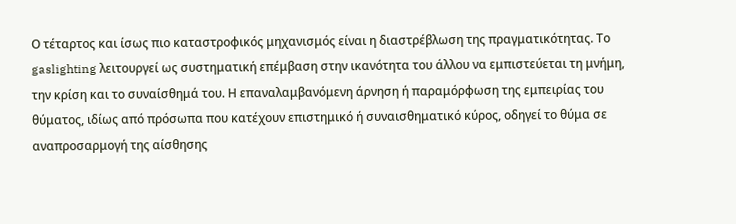Ο τέταρτος και ίσως πιο καταστροφικός μηχανισμός είναι η διαστρέβλωση της πραγματικότητας. Το gaslighting λειτουργεί ως συστηματική επέμβαση στην ικανότητα του άλλου να εμπιστεύεται τη μνήμη, την κρίση και το συναίσθημά του. Η επαναλαμβανόμενη άρνηση ή παραμόρφωση της εμπειρίας του θύματος, ιδίως από πρόσωπα που κατέχουν επιστημικό ή συναισθηματικό κύρος, οδηγεί το θύμα σε αναπροσαρμογή της αίσθησης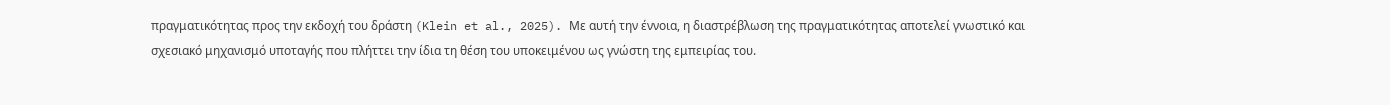πραγματικότητας προς την εκδοχή του δράστη (Klein et al., 2025). Με αυτή την έννοια, η διαστρέβλωση της πραγματικότητας αποτελεί γνωστικό και σχεσιακό μηχανισμό υποταγής που πλήττει την ίδια τη θέση του υποκειμένου ως γνώστη της εμπειρίας του.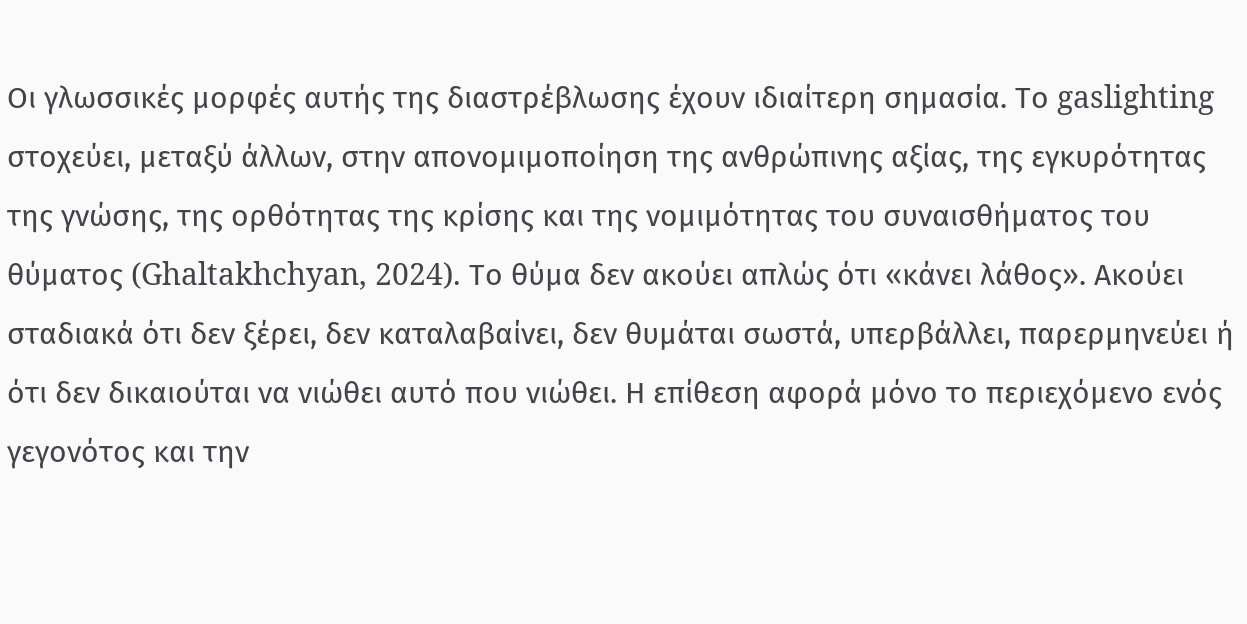Οι γλωσσικές μορφές αυτής της διαστρέβλωσης έχουν ιδιαίτερη σημασία. Το gaslighting στοχεύει, μεταξύ άλλων, στην απονομιμοποίηση της ανθρώπινης αξίας, της εγκυρότητας της γνώσης, της ορθότητας της κρίσης και της νομιμότητας του συναισθήματος του θύματος (Ghaltakhchyan, 2024). Το θύμα δεν ακούει απλώς ότι «κάνει λάθος». Ακούει σταδιακά ότι δεν ξέρει, δεν καταλαβαίνει, δεν θυμάται σωστά, υπερβάλλει, παρερμηνεύει ή ότι δεν δικαιούται να νιώθει αυτό που νιώθει. Η επίθεση αφορά μόνο το περιεχόμενο ενός γεγονότος και την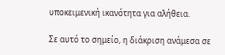υποκειμενική ικανότητα για αλήθεια.

Σε αυτό το σημείο, η διάκριση ανάμεσα σε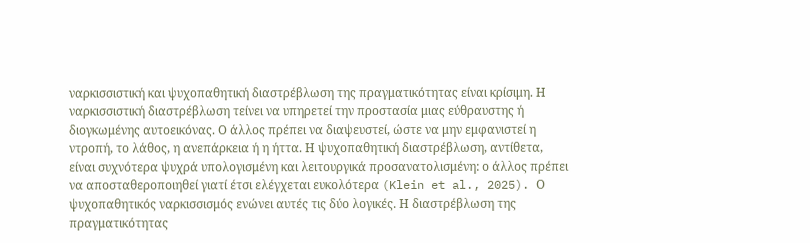ναρκισσιστική και ψυχοπαθητική διαστρέβλωση της πραγματικότητας είναι κρίσιμη. Η ναρκισσιστική διαστρέβλωση τείνει να υπηρετεί την προστασία μιας εύθραυστης ή διογκωμένης αυτοεικόνας. Ο άλλος πρέπει να διαψευστεί, ώστε να μην εμφανιστεί η ντροπή, το λάθος, η ανεπάρκεια ή η ήττα. Η ψυχοπαθητική διαστρέβλωση, αντίθετα, είναι συχνότερα ψυχρά υπολογισμένη και λειτουργικά προσανατολισμένη: ο άλλος πρέπει να αποσταθεροποιηθεί γιατί έτσι ελέγχεται ευκολότερα (Klein et al., 2025). Ο ψυχοπαθητικός ναρκισσισμός ενώνει αυτές τις δύο λογικές. Η διαστρέβλωση της πραγματικότητας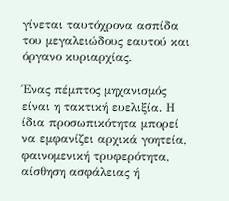γίνεται ταυτόχρονα ασπίδα του μεγαλειώδους εαυτού και όργανο κυριαρχίας.

Ένας πέμπτος μηχανισμός είναι η τακτική ευελιξία. Η ίδια προσωπικότητα μπορεί να εμφανίζει αρχικά γοητεία, φαινομενική τρυφερότητα, αίσθηση ασφάλειας ή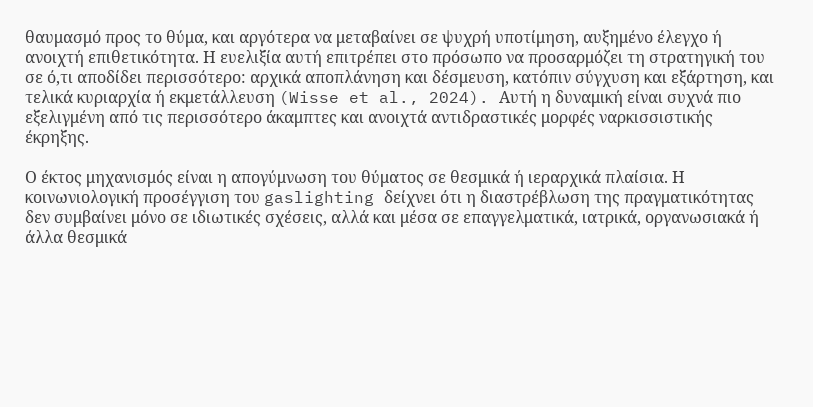θαυμασμό προς το θύμα, και αργότερα να μεταβαίνει σε ψυχρή υποτίμηση, αυξημένο έλεγχο ή ανοιχτή επιθετικότητα. Η ευελιξία αυτή επιτρέπει στο πρόσωπο να προσαρμόζει τη στρατηγική του σε ό,τι αποδίδει περισσότερο: αρχικά αποπλάνηση και δέσμευση, κατόπιν σύγχυση και εξάρτηση, και τελικά κυριαρχία ή εκμετάλλευση (Wisse et al., 2024). Αυτή η δυναμική είναι συχνά πιο εξελιγμένη από τις περισσότερο άκαμπτες και ανοιχτά αντιδραστικές μορφές ναρκισσιστικής έκρηξης.

Ο έκτος μηχανισμός είναι η απογύμνωση του θύματος σε θεσμικά ή ιεραρχικά πλαίσια. Η κοινωνιολογική προσέγγιση του gaslighting δείχνει ότι η διαστρέβλωση της πραγματικότητας δεν συμβαίνει μόνο σε ιδιωτικές σχέσεις, αλλά και μέσα σε επαγγελματικά, ιατρικά, οργανωσιακά ή άλλα θεσμικά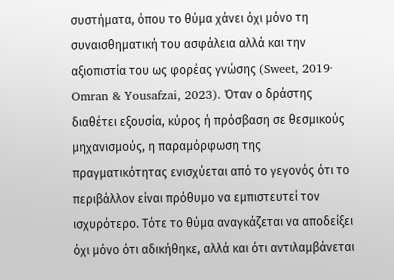συστήματα, όπου το θύμα χάνει όχι μόνο τη συναισθηματική του ασφάλεια αλλά και την αξιοπιστία του ως φορέας γνώσης (Sweet, 2019· Omran & Yousafzai, 2023). Όταν ο δράστης διαθέτει εξουσία, κύρος ή πρόσβαση σε θεσμικούς μηχανισμούς, η παραμόρφωση της πραγματικότητας ενισχύεται από το γεγονός ότι το περιβάλλον είναι πρόθυμο να εμπιστευτεί τον ισχυρότερο. Τότε το θύμα αναγκάζεται να αποδείξει όχι μόνο ότι αδικήθηκε, αλλά και ότι αντιλαμβάνεται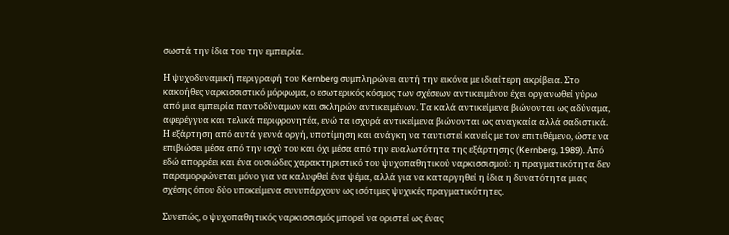σωστά την ίδια του την εμπειρία.

Η ψυχοδυναμική περιγραφή του Kernberg συμπληρώνει αυτή την εικόνα με ιδιαίτερη ακρίβεια. Στο κακοήθες ναρκισσιστικό μόρφωμα, ο εσωτερικός κόσμος των σχέσεων αντικειμένου έχει οργανωθεί γύρω από μια εμπειρία παντοδύναμων και σκληρών αντικειμένων. Τα καλά αντικείμενα βιώνονται ως αδύναμα, αφερέγγυα και τελικά περιφρονητέα, ενώ τα ισχυρά αντικείμενα βιώνονται ως αναγκαία αλλά σαδιστικά. Η εξάρτηση από αυτά γεννά οργή, υποτίμηση και ανάγκη να ταυτιστεί κανείς με τον επιτιθέμενο, ώστε να επιβιώσει μέσα από την ισχύ του και όχι μέσα από την ευαλωτότητα της εξάρτησης (Kernberg, 1989). Από εδώ απορρέει και ένα ουσιώδες χαρακτηριστικό του ψυχοπαθητικού ναρκισσισμού: η πραγματικότητα δεν παραμορφώνεται μόνο για να καλυφθεί ένα ψέμα, αλλά για να καταργηθεί η ίδια η δυνατότητα μιας σχέσης όπου δύο υποκείμενα συνυπάρχουν ως ισότιμες ψυχικές πραγματικότητες.

Συνεπώς, ο ψυχοπαθητικός ναρκισσισμός μπορεί να οριστεί ως ένας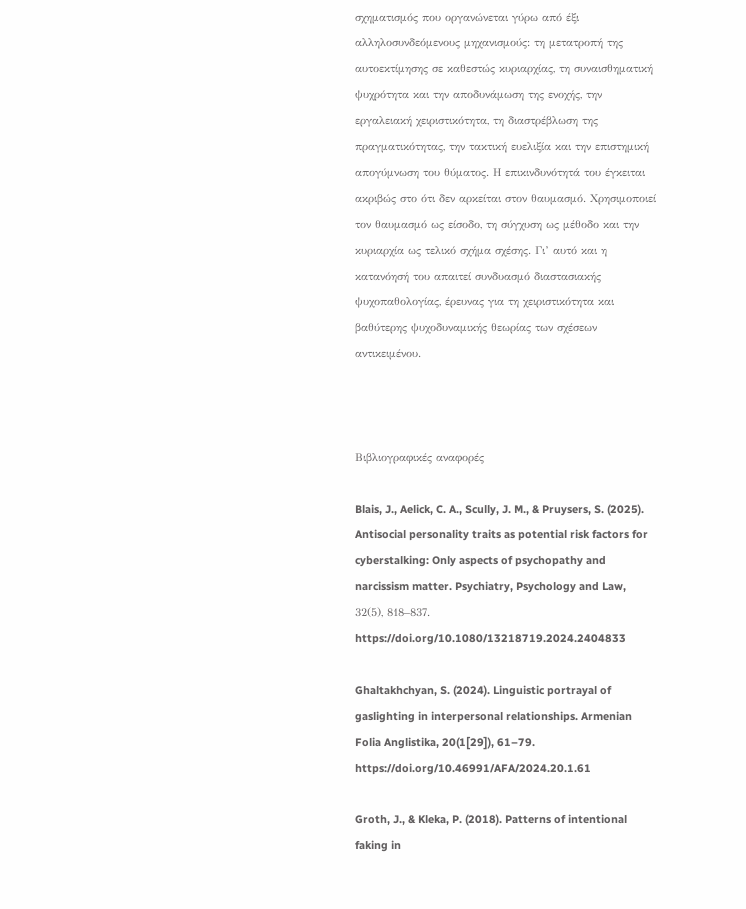σχηματισμός που οργανώνεται γύρω από έξι αλληλοσυνδεόμενους μηχανισμούς: τη μετατροπή της αυτοεκτίμησης σε καθεστώς κυριαρχίας, τη συναισθηματική ψυχρότητα και την αποδυνάμωση της ενοχής, την εργαλειακή χειριστικότητα, τη διαστρέβλωση της πραγματικότητας, την τακτική ευελιξία και την επιστημική απογύμνωση του θύματος. Η επικινδυνότητά του έγκειται ακριβώς στο ότι δεν αρκείται στον θαυμασμό. Χρησιμοποιεί τον θαυμασμό ως είσοδο, τη σύγχυση ως μέθοδο και την κυριαρχία ως τελικό σχήμα σχέσης. Γι’ αυτό και η κατανόησή του απαιτεί συνδυασμό διαστασιακής ψυχοπαθολογίας, έρευνας για τη χειριστικότητα και βαθύτερης ψυχοδυναμικής θεωρίας των σχέσεων αντικειμένου.



Βιβλιογραφικές αναφορές

Blais, J., Aelick, C. A., Scully, J. M., & Pruysers, S. (2025). Antisocial personality traits as potential risk factors for cyberstalking: Only aspects of psychopathy and narcissism matter. Psychiatry, Psychology and Law, 32(5), 818–837. https://doi.org/10.1080/13218719.2024.2404833

Ghaltakhchyan, S. (2024). Linguistic portrayal of gaslighting in interpersonal relationships. Armenian Folia Anglistika, 20(1[29]), 61–79. https://doi.org/10.46991/AFA/2024.20.1.61

Groth, J., & Kleka, P. (2018). Patterns of intentional faking in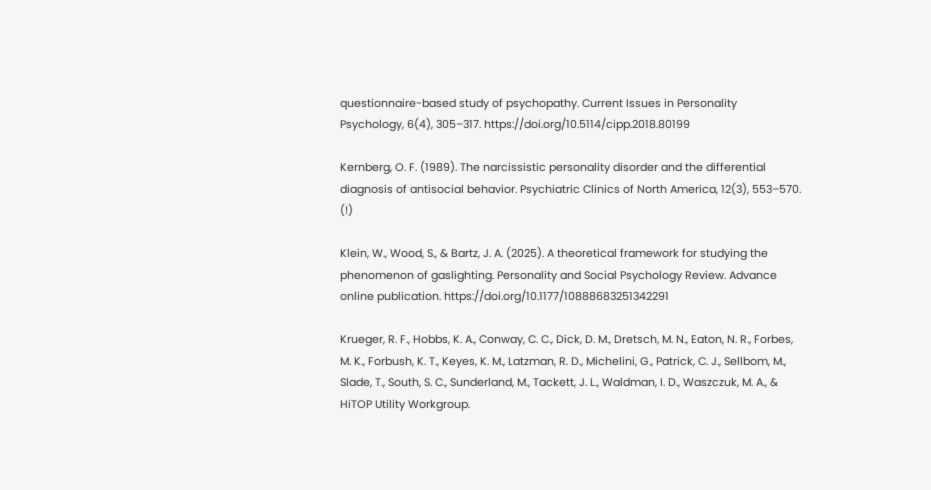questionnaire-based study of psychopathy. Current Issues in Personality Psychology, 6(4), 305–317. https://doi.org/10.5114/cipp.2018.80199

Kernberg, O. F. (1989). The narcissistic personality disorder and the differential diagnosis of antisocial behavior. Psychiatric Clinics of North America, 12(3), 553–570. (!)

Klein, W., Wood, S., & Bartz, J. A. (2025). A theoretical framework for studying the phenomenon of gaslighting. Personality and Social Psychology Review. Advance online publication. https://doi.org/10.1177/10888683251342291

Krueger, R. F., Hobbs, K. A., Conway, C. C., Dick, D. M., Dretsch, M. N., Eaton, N. R., Forbes, M. K., Forbush, K. T., Keyes, K. M., Latzman, R. D., Michelini, G., Patrick, C. J., Sellbom, M., Slade, T., South, S. C., Sunderland, M., Tackett, J. L., Waldman, I. D., Waszczuk, M. A., & HiTOP Utility Workgroup.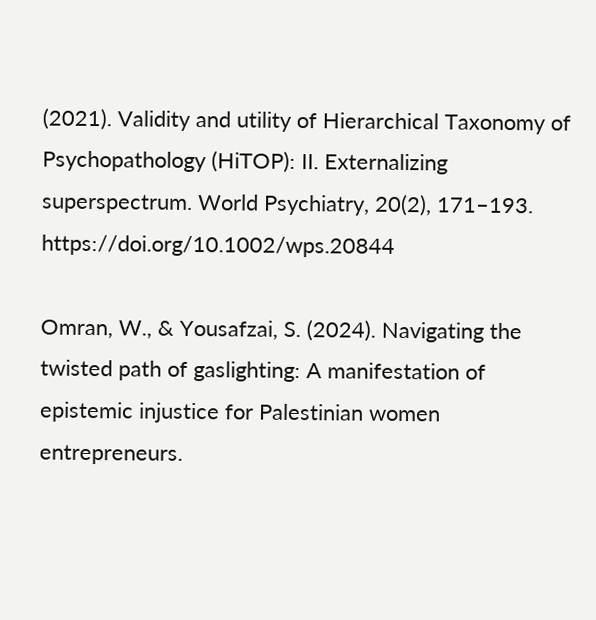(2021). Validity and utility of Hierarchical Taxonomy of Psychopathology (HiTOP): II. Externalizing superspectrum. World Psychiatry, 20(2), 171–193. https://doi.org/10.1002/wps.20844

Omran, W., & Yousafzai, S. (2024). Navigating the twisted path of gaslighting: A manifestation of epistemic injustice for Palestinian women entrepreneurs.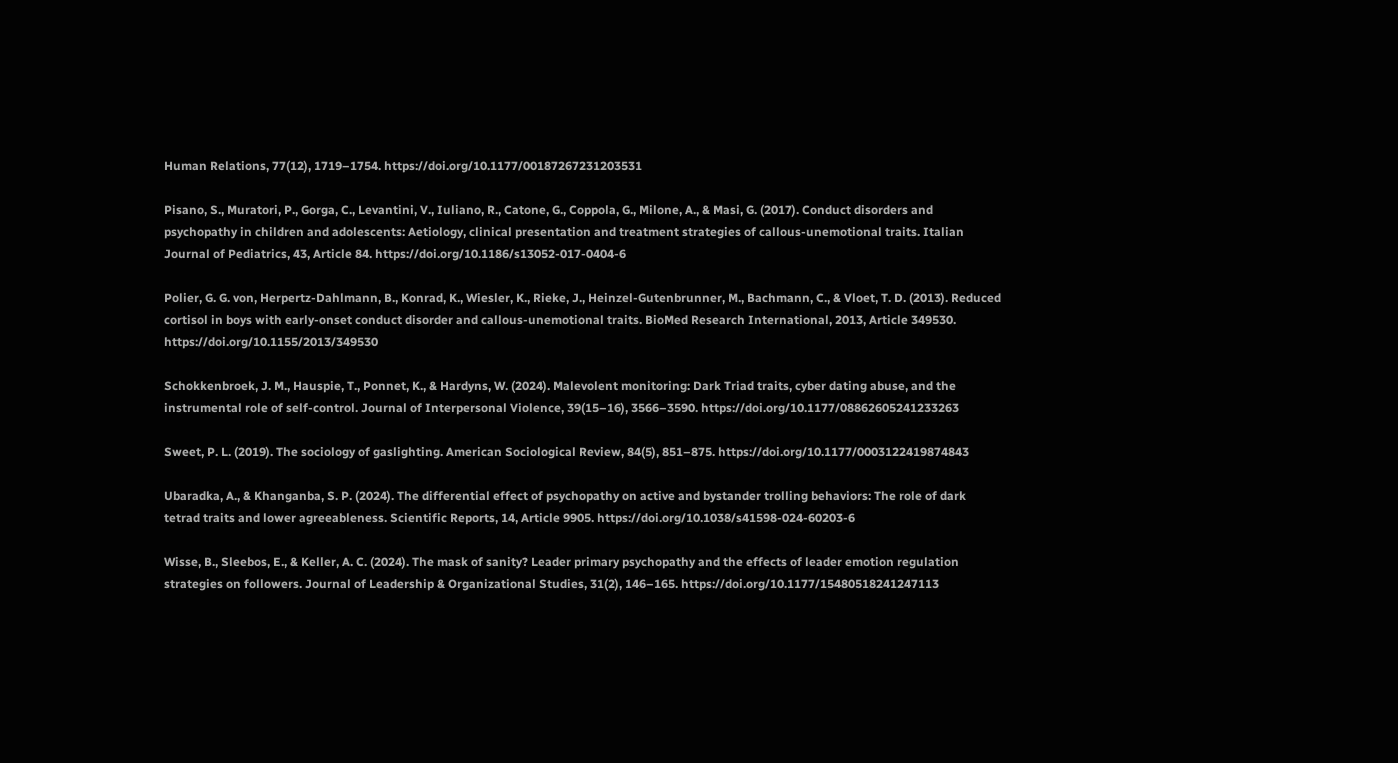Human Relations, 77(12), 1719–1754. https://doi.org/10.1177/00187267231203531

Pisano, S., Muratori, P., Gorga, C., Levantini, V., Iuliano, R., Catone, G., Coppola, G., Milone, A., & Masi, G. (2017). Conduct disorders and psychopathy in children and adolescents: Aetiology, clinical presentation and treatment strategies of callous-unemotional traits. Italian Journal of Pediatrics, 43, Article 84. https://doi.org/10.1186/s13052-017-0404-6

Polier, G. G. von, Herpertz-Dahlmann, B., Konrad, K., Wiesler, K., Rieke, J., Heinzel-Gutenbrunner, M., Bachmann, C., & Vloet, T. D. (2013). Reduced cortisol in boys with early-onset conduct disorder and callous-unemotional traits. BioMed Research International, 2013, Article 349530. https://doi.org/10.1155/2013/349530

Schokkenbroek, J. M., Hauspie, T., Ponnet, K., & Hardyns, W. (2024). Malevolent monitoring: Dark Triad traits, cyber dating abuse, and the instrumental role of self-control. Journal of Interpersonal Violence, 39(15–16), 3566–3590. https://doi.org/10.1177/08862605241233263

Sweet, P. L. (2019). The sociology of gaslighting. American Sociological Review, 84(5), 851–875. https://doi.org/10.1177/0003122419874843

Ubaradka, A., & Khanganba, S. P. (2024). The differential effect of psychopathy on active and bystander trolling behaviors: The role of dark tetrad traits and lower agreeableness. Scientific Reports, 14, Article 9905. https://doi.org/10.1038/s41598-024-60203-6

Wisse, B., Sleebos, E., & Keller, A. C. (2024). The mask of sanity? Leader primary psychopathy and the effects of leader emotion regulation strategies on followers. Journal of Leadership & Organizational Studies, 31(2), 146–165. https://doi.org/10.1177/15480518241247113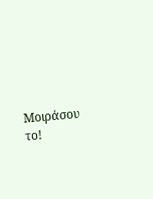Μοιράσου το!